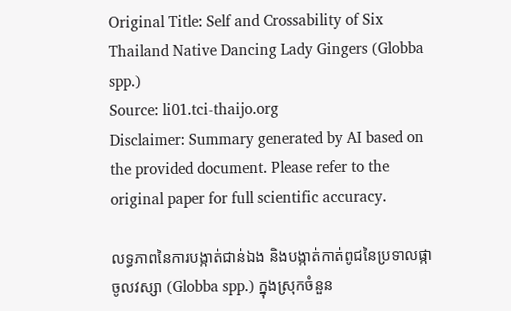Original Title: Self and Crossability of Six Thailand Native Dancing Lady Gingers (Globba spp.)
Source: li01.tci-thaijo.org
Disclaimer: Summary generated by AI based on the provided document. Please refer to the original paper for full scientific accuracy.

លទ្ធភាពនៃការបង្កាត់ជាន់ឯង និងបង្កាត់កាត់ពូជនៃប្រទាលផ្កាចូលវស្សា (Globba spp.) ក្នុងស្រុកចំនួន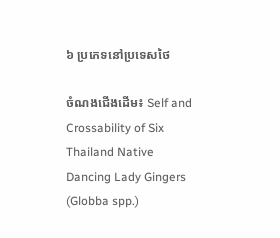៦ ប្រភេទនៅប្រទេសថៃ

ចំណងជើងដើម៖ Self and Crossability of Six Thailand Native Dancing Lady Gingers (Globba spp.)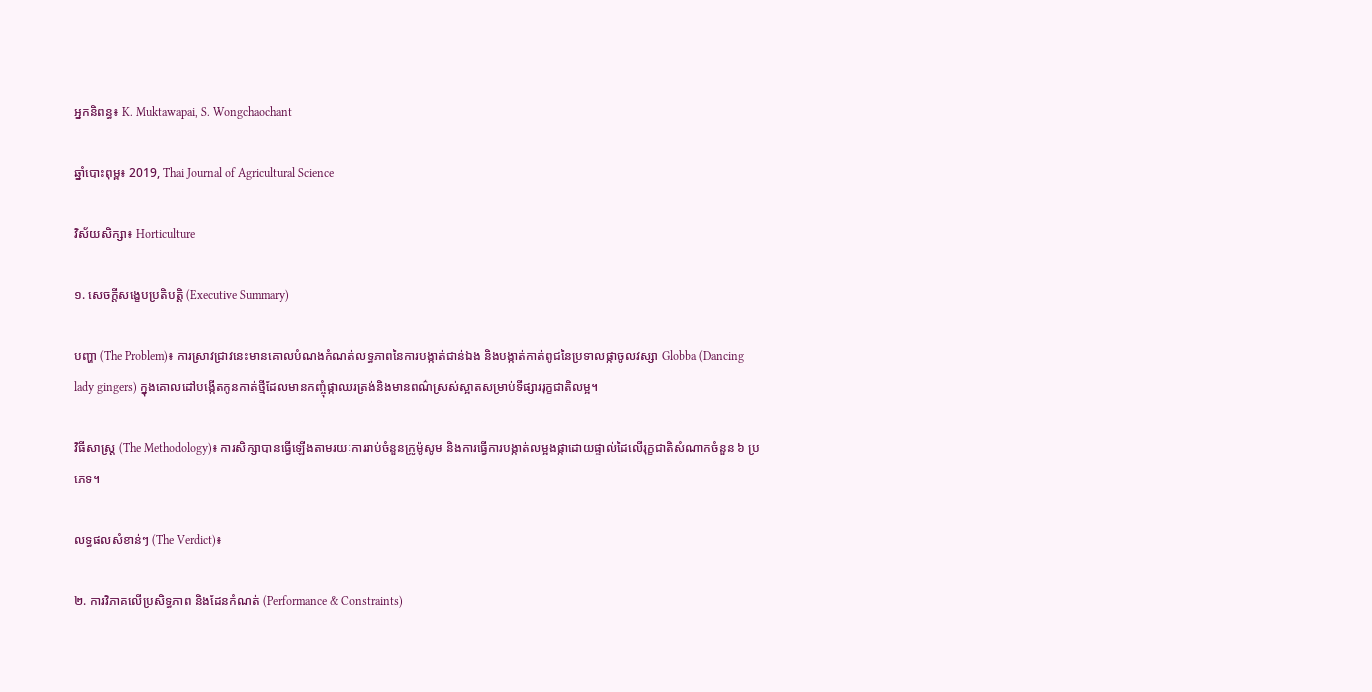អ្នកនិពន្ធ៖ K. Muktawapai, S. Wongchaochant

ឆ្នាំបោះពុម្ព៖ 2019, Thai Journal of Agricultural Science

វិស័យសិក្សា៖ Horticulture

១. សេចក្តីសង្ខេបប្រតិបត្តិ (Executive Summary)

បញ្ហា (The Problem)៖ ការស្រាវជ្រាវនេះមានគោលបំណងកំណត់លទ្ធភាពនៃការបង្កាត់ជាន់ឯង និងបង្កាត់កាត់ពូជនៃប្រទាលផ្កាចូលវស្សា Globba (Dancing lady gingers) ក្នុងគោលដៅបង្កើតកូនកាត់ថ្មីដែលមានកញ្ចុំផ្កាឈរត្រង់និងមានពណ៌ស្រស់ស្អាតសម្រាប់ទីផ្សាររុក្ខជាតិលម្អ។

វិធីសាស្ត្រ (The Methodology)៖ ការសិក្សាបានធ្វើឡើងតាមរយៈការរាប់ចំនួនក្រូម៉ូសូម និងការធ្វើការបង្កាត់លម្អងផ្កាដោយផ្ទាល់ដៃលើរុក្ខជាតិសំណាកចំនួន ៦ ប្រភេទ។

លទ្ធផលសំខាន់ៗ (The Verdict)៖

២. ការវិភាគលើប្រសិទ្ធភាព និងដែនកំណត់ (Performance & Constraints)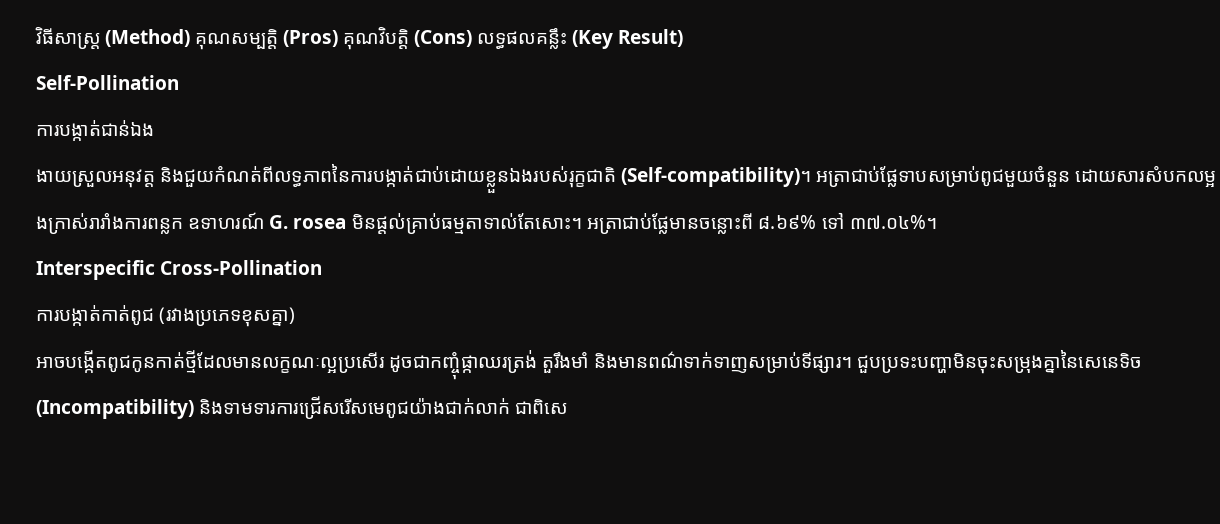វិធីសាស្ត្រ (Method) គុណសម្បត្តិ (Pros) គុណវិបត្តិ (Cons) លទ្ធផលគន្លឹះ (Key Result)
Self-Pollination
ការបង្កាត់ជាន់ឯង
ងាយស្រួលអនុវត្ត និងជួយកំណត់ពីលទ្ធភាពនៃការបង្កាត់ជាប់ដោយខ្លួនឯងរបស់រុក្ខជាតិ (Self-compatibility)។ អត្រាជាប់ផ្លែទាបសម្រាប់ពូជមួយចំនួន ដោយសារសំបកលម្អងក្រាស់រារាំងការពន្លក ឧទាហរណ៍ G. rosea មិនផ្តល់គ្រាប់ធម្មតាទាល់តែសោះ។ អត្រាជាប់ផ្លែមានចន្លោះពី ៨.៦៩% ទៅ ៣៧.០៤%។
Interspecific Cross-Pollination
ការបង្កាត់កាត់ពូជ (រវាងប្រភេទខុសគ្នា)
អាចបង្កើតពូជកូនកាត់ថ្មីដែលមានលក្ខណៈល្អប្រសើរ ដូចជាកញ្ចុំផ្កាឈរត្រង់ តួរឹងមាំ និងមានពណ៌ទាក់ទាញសម្រាប់ទីផ្សារ។ ជួបប្រទះបញ្ហាមិនចុះសម្រុងគ្នានៃសេនេទិច (Incompatibility) និងទាមទារការជ្រើសរើសមេពូជយ៉ាងជាក់លាក់ ជាពិសេ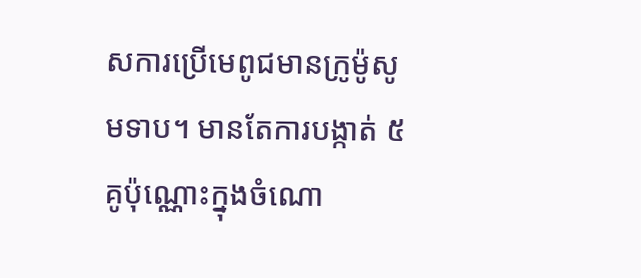សការប្រើមេពូជមានក្រូម៉ូសូមទាប។ មានតែការបង្កាត់ ៥ គូប៉ុណ្ណោះក្នុងចំណោ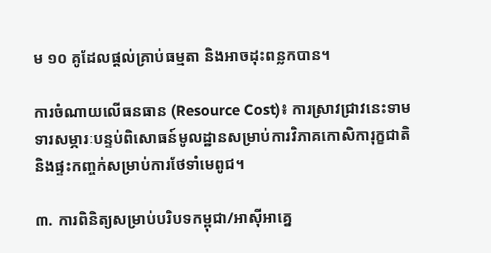ម ១០ គូដែលផ្តល់គ្រាប់ធម្មតា និងអាចដុះពន្លកបាន។

ការចំណាយលើធនធាន (Resource Cost)៖ ការស្រាវជ្រាវនេះទាមទារសម្ភារៈបន្ទប់ពិសោធន៍មូលដ្ឋានសម្រាប់ការវិភាគកោសិការុក្ខជាតិ និងផ្ទះកញ្ចក់សម្រាប់ការថែទាំមេពូជ។

៣. ការពិនិត្យសម្រាប់បរិបទកម្ពុជា/អាស៊ីអាគ្នេ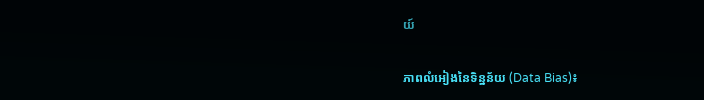យ៍

ភាពលំអៀងនៃទិន្នន័យ (Data Bias)៖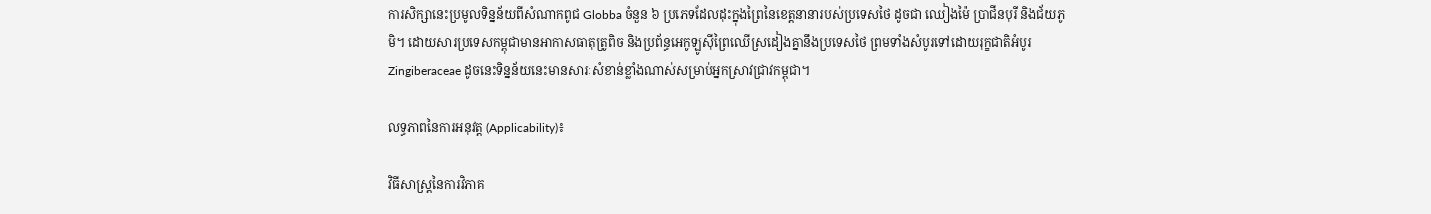ការសិក្សានេះប្រមូលទិន្នន័យពីសំណាកពូជ Globba ចំនួន ៦ ប្រភេទដែលដុះក្នុងព្រៃនៃខេត្តនានារបស់ប្រទេសថៃ ដូចជា ឈៀងម៉ៃ ប្រាជីនបុរី និងជ័យភូមិ។ ដោយសារប្រទេសកម្ពុជាមានអាកាសធាតុត្រូពិច និងប្រព័ន្ធអេកូឡូស៊ីព្រៃឈើស្រដៀងគ្នានឹងប្រទេសថៃ ព្រមទាំងសំបូរទៅដោយរុក្ខជាតិអំបូរ Zingiberaceae ដូចនេះទិន្នន័យនេះមានសារៈសំខាន់ខ្លាំងណាស់សម្រាប់អ្នកស្រាវជ្រាវកម្ពុជា។

លទ្ធភាពនៃការអនុវត្ត (Applicability)៖

វិធីសាស្ត្រនៃការវិភាគ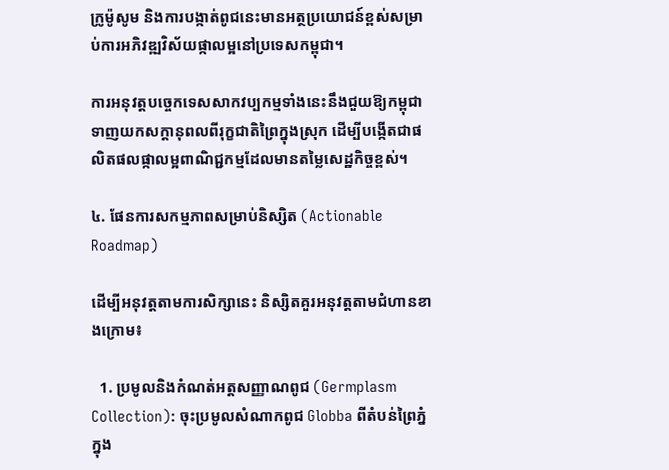ក្រូម៉ូសូម និងការបង្កាត់ពូជនេះមានអត្ថប្រយោជន៍ខ្ពស់សម្រាប់ការអភិវឌ្ឍវិស័យផ្កាលម្អនៅប្រទេសកម្ពុជា។

ការអនុវត្តបច្ចេកទេសសាកវប្បកម្មទាំងនេះនឹងជួយឱ្យកម្ពុជាទាញយកសក្តានុពលពីរុក្ខជាតិព្រៃក្នុងស្រុក ដើម្បីបង្កើតជាផលិតផលផ្កាលម្អពាណិជ្ជកម្មដែលមានតម្លៃសេដ្ឋកិច្ចខ្ពស់។

៤. ផែនការសកម្មភាពសម្រាប់និស្សិត (Actionable Roadmap)

ដើម្បីអនុវត្តតាមការសិក្សានេះ និស្សិតគួរអនុវត្តតាមជំហានខាងក្រោម៖

  1. ប្រមូលនិងកំណត់អត្តសញ្ញាណពូជ (Germplasm Collection): ចុះប្រមូលសំណាកពូជ Globba ពីតំបន់ព្រៃភ្នំក្នុង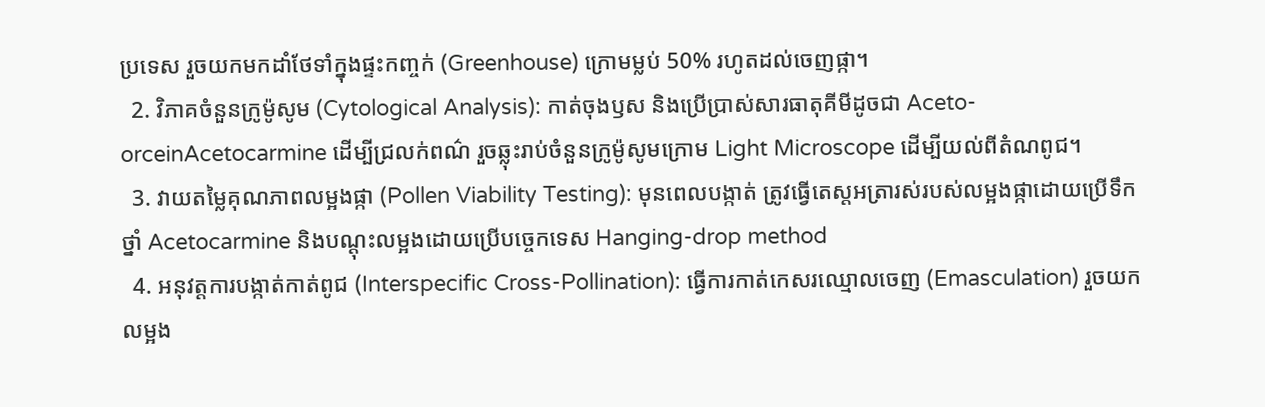ប្រទេស រួចយកមកដាំថែទាំក្នុងផ្ទះកញ្ចក់ (Greenhouse) ក្រោមម្លប់ 50% រហូតដល់ចេញផ្កា។
  2. វិភាគចំនួនក្រូម៉ូសូម (Cytological Analysis): កាត់ចុងឫស និងប្រើប្រាស់សារធាតុគីមីដូចជា Aceto-orceinAcetocarmine ដើម្បីជ្រលក់ពណ៌ រួចឆ្លុះរាប់ចំនួនក្រូម៉ូសូមក្រោម Light Microscope ដើម្បីយល់ពីតំណពូជ។
  3. វាយតម្លៃគុណភាពលម្អងផ្កា (Pollen Viability Testing): មុនពេលបង្កាត់ ត្រូវធ្វើតេស្តអត្រារស់របស់លម្អងផ្កាដោយប្រើទឹកថ្នាំ Acetocarmine និងបណ្តុះលម្អងដោយប្រើបច្ចេកទេស Hanging-drop method
  4. អនុវត្តការបង្កាត់កាត់ពូជ (Interspecific Cross-Pollination): ធ្វើការកាត់កេសរឈ្មោលចេញ (Emasculation) រួចយកលម្អង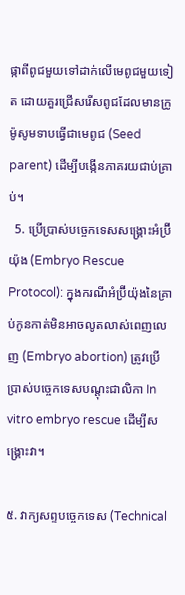ផ្កាពីពូជមួយទៅដាក់លើមេពូជមួយទៀត ដោយគួរជ្រើសរើសពូជដែលមានក្រូម៉ូសូមទាបធ្វើជាមេពូជ (Seed parent) ដើម្បីបង្កើនភាគរយជាប់គ្រាប់។
  5. ប្រើប្រាស់បច្ចេកទេសសង្គ្រោះអំប្រ៊ីយ៉ុង (Embryo Rescue Protocol): ក្នុងករណីអំប្រ៊ីយ៉ុងនៃគ្រាប់កូនកាត់មិនអាចលូតលាស់ពេញលេញ (Embryo abortion) ត្រូវប្រើប្រាស់បច្ចេកទេសបណ្តុះជាលិកា In vitro embryo rescue ដើម្បីសង្គ្រោះវា។

៥. វាក្យសព្ទបច្ចេកទេស (Technical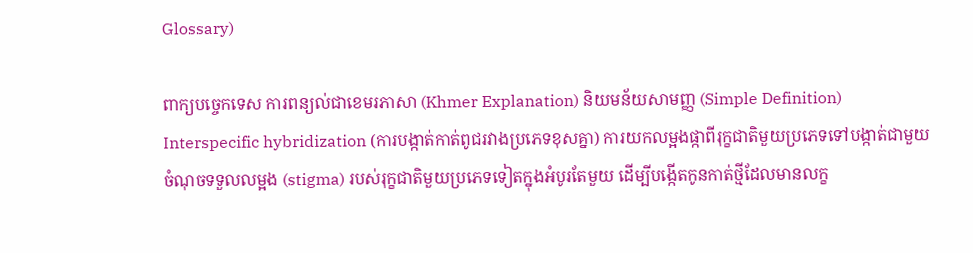Glossary)

ពាក្យបច្ចេកទេស ការពន្យល់ជាខេមរភាសា (Khmer Explanation) និយមន័យសាមញ្ញ (Simple Definition)
Interspecific hybridization (ការបង្កាត់កាត់ពូជរវាងប្រភេទខុសគ្នា) ការយកលម្អងផ្កាពីរុក្ខជាតិមួយប្រភេទទៅបង្កាត់ជាមួយចំណុចទទួលលម្អង (stigma) របស់រុក្ខជាតិមួយប្រភេទទៀតក្នុងអំបូរតែមួយ ដើម្បីបង្កើតកូនកាត់ថ្មីដែលមានលក្ខ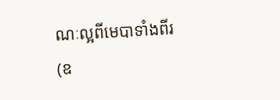ណៈល្អពីមេបាទាំងពីរ (ឧ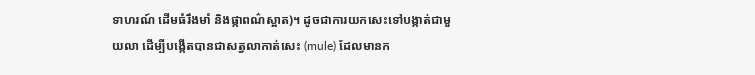ទាហរណ៍ ដើមធំរឹងមាំ និងផ្កាពណ៌ស្អាត)។ ដូចជាការយកសេះទៅបង្កាត់ជាមួយលា ដើម្បីបង្កើតបានជាសត្វលាកាត់សេះ (mule) ដែលមានក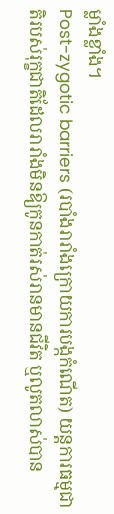ម្លាំងខ្លាំង។
Post-zygotic barriers (របាំងរារាំងក្រោយការបង្កកំណើត) យន្តការធម្មជាតិរបស់រុក្ខជាតិដែលរារាំងមិនឱ្យកូនកាត់រស់រានមានជីវិត ឬលូតលាស់បាន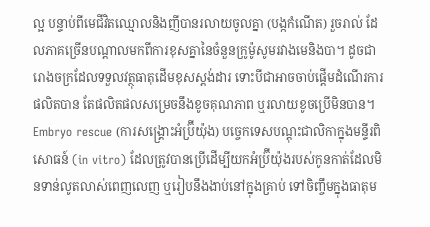ល្អ បន្ទាប់ពីមេជីវិតឈ្មោលនិងញីបានរលាយចូលគ្នា (បង្កកំណើត) រួចរាល់ ដែលភាគច្រើនបណ្តាលមកពីការខុសគ្នានៃចំនួនក្រូម៉ូសូមរវាងមេនិងបា។ ដូចជារោងចក្រដែលទទួលវត្ថុធាតុដើមខុសស្តង់ដារ ទោះបីជាអាចចាប់ផ្តើមដំណើរការផលិតបាន តែផលិតផលសម្រេចនឹងខូចគុណភាព ឬរលាយខូចប្រើមិនបាន។
Embryo rescue (ការសង្គ្រោះអំប្រ៊ីយ៉ុង) បច្ចេកទេសបណ្តុះជាលិកាក្នុងមន្ទីរពិសោធន៍ (in vitro) ដែលត្រូវបានប្រើដើម្បីយកអំប្រ៊ីយ៉ុងរបស់កូនកាត់ដែលមិនទាន់លូតលាស់ពេញលេញ ឬរៀបនឹងងាប់នៅក្នុងគ្រាប់ ទៅចិញ្ចឹមក្នុងធាតុម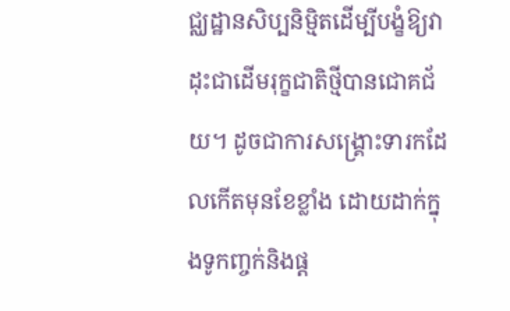ជ្ឈដ្ឋានសិប្បនិម្មិតដើម្បីបង្ខំឱ្យវាដុះជាដើមរុក្ខជាតិថ្មីបានជោគជ័យ។ ដូចជាការសង្គ្រោះទារកដែលកើតមុនខែខ្លាំង ដោយដាក់ក្នុងទូកញ្ចក់និងផ្ត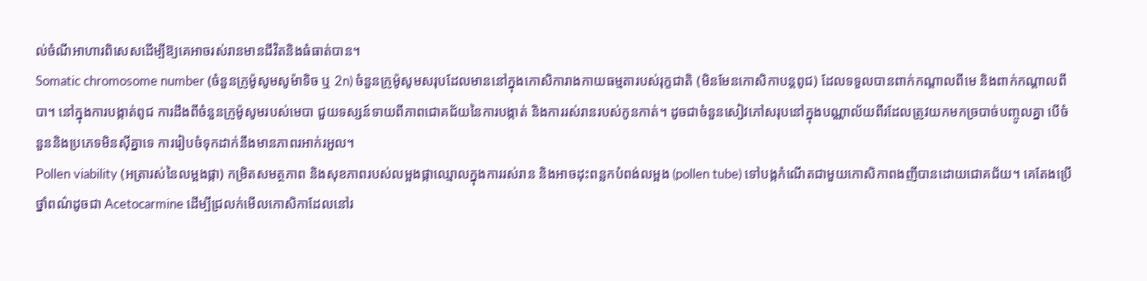ល់ចំណីអាហារពិសេសដើម្បីឱ្យគេអាចរស់រានមានជីវិតនិងធំធាត់បាន។
Somatic chromosome number (ចំនួនក្រូម៉ូសូមសូម៉ាទិច ឬ 2n) ចំនួនក្រូម៉ូសូមសរុបដែលមាននៅក្នុងកោសិការាងកាយធម្មតារបស់រុក្ខជាតិ (មិនមែនកោសិកាបន្តពូជ) ដែលទទួលបានពាក់កណ្តាលពីមេ និងពាក់កណ្តាលពីបា។ នៅក្នុងការបង្កាត់ពូជ ការដឹងពីចំនួនក្រូម៉ូសូមរបស់មេបា ជួយទស្សន៍ទាយពីភាពជោគជ័យនៃការបង្កាត់ និងការរស់រានរបស់កូនកាត់។ ដូចជាចំនួនសៀវភៅសរុបនៅក្នុងបណ្ណាល័យពីរដែលត្រូវយកមកច្របាច់បញ្ចូលគ្នា បើចំនួននិងប្រភេទមិនស៊ីគ្នាទេ ការរៀបចំទុកដាក់នឹងមានភាពរអាក់រអួល។
Pollen viability (អត្រារស់នៃលម្អងផ្កា) កម្រិតសមត្ថភាព និងសុខភាពរបស់លម្អងផ្កាឈ្មោលក្នុងការរស់រាន និងអាចដុះពន្លកបំពង់លម្អង (pollen tube) ទៅបង្កកំណើតជាមួយកោសិកាពងញីបានដោយជោគជ័យ។ គេតែងប្រើថ្នាំពណ៌ដូចជា Acetocarmine ដើម្បីជ្រលក់មើលកោសិកាដែលនៅរ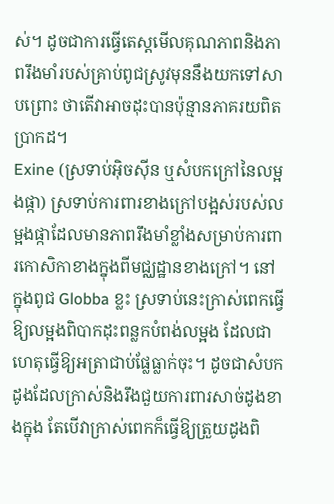ស់។ ដូចជាការធ្វើតេស្តមើលគុណភាពនិងភាពរឹងមាំរបស់គ្រាប់ពូជស្រូវមុននឹងយកទៅសាបព្រោះ ថាតើវាអាចដុះបានប៉ុន្មានភាគរយពិតប្រាកដ។
Exine (ស្រទាប់អ៊ិចស៊ីន ឬសំបកក្រៅនៃលម្អងផ្កា) ស្រទាប់ការពារខាងក្រៅបង្អស់របស់លម្អងផ្កាដែលមានភាពរឹងមាំខ្លាំងសម្រាប់ការពារកោសិកាខាងក្នុងពីមជ្ឈដ្ឋានខាងក្រៅ។ នៅក្នុងពូជ Globba ខ្លះ ស្រទាប់នេះក្រាស់ពេកធ្វើឱ្យលម្អងពិបាកដុះពន្លកបំពង់លម្អង ដែលជាហេតុធ្វើឱ្យអត្រាជាប់ផ្លែធ្លាក់ចុះ។ ដូចជាសំបកដូងដែលក្រាស់និងរឹងជួយការពារសាច់ដូងខាងក្នុង តែបើវាក្រាស់ពេកក៏ធ្វើឱ្យត្រួយដូងពិ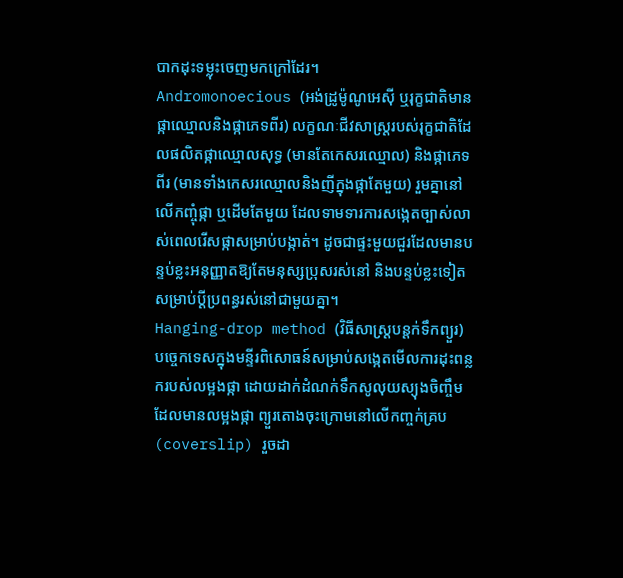បាកដុះទម្លុះចេញមកក្រៅដែរ។
Andromonoecious (អង់ដ្រូម៉ូណូអេស៊ី ឬរុក្ខជាតិមានផ្កាឈ្មោលនិងផ្កាភេទពីរ) លក្ខណៈជីវសាស្ត្ររបស់រុក្ខជាតិដែលផលិតផ្កាឈ្មោលសុទ្ធ (មានតែកេសរឈ្មោល) និងផ្កាភេទពីរ (មានទាំងកេសរឈ្មោលនិងញីក្នុងផ្កាតែមួយ) រួមគ្នានៅលើកញ្ចុំផ្កា ឬដើមតែមួយ ដែលទាមទារការសង្កេតច្បាស់លាស់ពេលរើសផ្កាសម្រាប់បង្កាត់។ ដូចជាផ្ទះមួយជួរដែលមានបន្ទប់ខ្លះអនុញ្ញាតឱ្យតែមនុស្សប្រុសរស់នៅ និងបន្ទប់ខ្លះទៀតសម្រាប់ប្តីប្រពន្ធរស់នៅជាមួយគ្នា។
Hanging-drop method (វិធីសាស្ត្របន្តក់ទឹកព្យួរ) បច្ចេកទេសក្នុងមន្ទីរពិសោធន៍សម្រាប់សង្កេតមើលការដុះពន្លករបស់លម្អងផ្កា ដោយដាក់ដំណក់ទឹកសូលុយស្យុងចិញ្ចឹមដែលមានលម្អងផ្កា ព្យួរតោងចុះក្រោមនៅលើកញ្ចក់គ្រប (coverslip) រួចដា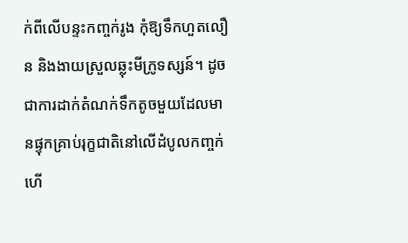ក់ពីលើបន្ទះកញ្ចក់រូង កុំឱ្យទឹកហួតលឿន និងងាយស្រួលឆ្លុះមីក្រូទស្សន៍។ ដូចជាការដាក់តំណក់ទឹកតូចមួយដែលមានផ្ទុកគ្រាប់រុក្ខជាតិនៅលើដំបូលកញ្ចក់ ហើ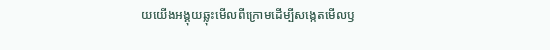យយើងអង្គុយឆ្លុះមើលពីក្រោមដើម្បីសង្កេតមើលឫ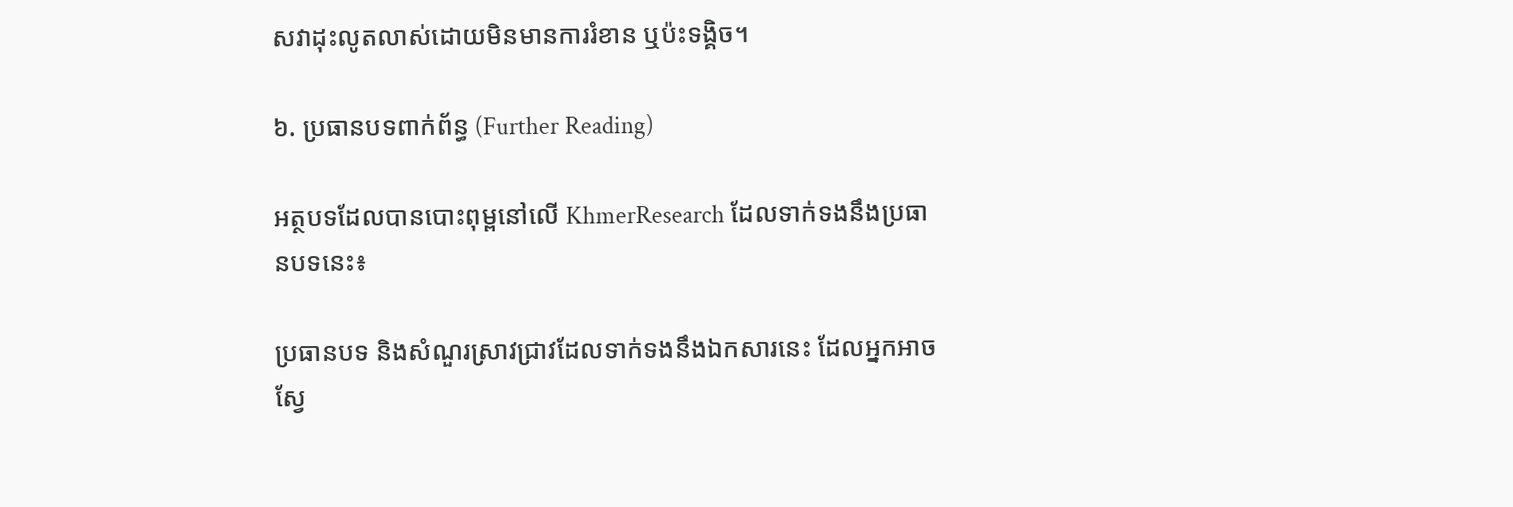សវាដុះលូតលាស់ដោយមិនមានការរំខាន ឬប៉ះទង្គិច។

៦. ប្រធានបទពាក់ព័ន្ធ (Further Reading)

អត្ថបទដែលបានបោះពុម្ពនៅលើ KhmerResearch ដែលទាក់ទងនឹងប្រធានបទនេះ៖

ប្រធានបទ និងសំណួរស្រាវជ្រាវដែលទាក់ទងនឹងឯកសារនេះ ដែលអ្នកអាចស្វែ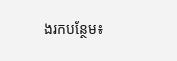ងរកបន្ថែម៖